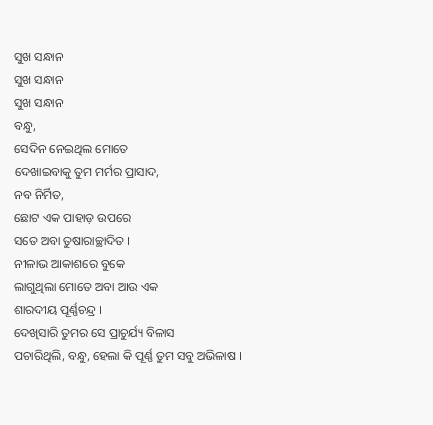ସୁଖ ସନ୍ଧାନ
ସୁଖ ସନ୍ଧାନ
ସୁଖ ସନ୍ଧାନ
ବନ୍ଧୁ,
ସେଦିନ ନେଇଥିଲ ମୋତେ
ଦେଖାଇବାକୁ ତୁମ ମର୍ମର ପ୍ରାସାଦ,
ନବ ନିର୍ମିତ,
ଛୋଟ ଏକ ପାହାଡ଼ ଉପରେ
ସତେ ଅବା ତୁଷାରାଚ୍ଛାଦିତ ।
ନୀଳାଭ ଆକାଶରେ ବୁକେ
ଲାଗୁଥିଲା ମୋତେ ଅବା ଆଉ ଏକ
ଶାରଦୀୟ ପୂର୍ଣ୍ଣଚନ୍ଦ୍ର ।
ଦେଖିସାରି ତୁମର ସେ ପ୍ରାଚୁର୍ଯ୍ୟ ବିଳାସ
ପଚାରିଥିଲି, ବନ୍ଧୁ, ହେଲା କି ପୂର୍ଣ୍ଣ ତୁମ ସବୁ ଅଭିଳାଷ ।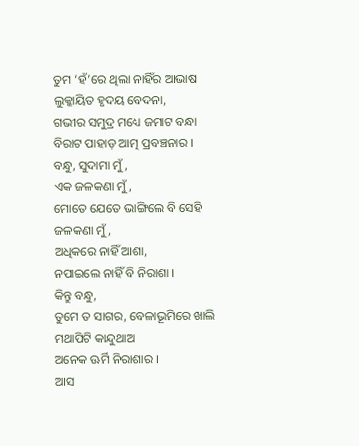ତୁମ ‘ହଁ’ରେ ଥିଲା ନାହିଁର ଆଭାଷ
ଲୁକ୍କାୟିତ ହୃଦୟ ବେଦନା,
ଗଭୀର ସମୁଦ୍ର ମଧ୍ୟେ ଜମାଟ ବନ୍ଧା
ବିରାଟ ପାହାଡ଼ ଆତ୍ମ ପ୍ରବଞ୍ଚନାର ।
ବନ୍ଧୁ, ସୁଦାମା ମୁଁ,
ଏକ ଜଳକଣା ମୁଁ,
ମୋତେ ଯେତେ ଭାଙ୍ଗିଲେ ବି ସେହି ଜଳକଣା ମୁଁ,
ଅଧିକରେ ନାହିଁ ଆଶା,
ନପାଇଲେ ନାହିଁ ବି ନିରାଶା ।
କିନ୍ତୁ ବନ୍ଧୁ,
ତୁମେ ତ ସାଗର, ବେଳାଭୂମିରେ ଖାଲି
ମଥାପିଟି କାନ୍ଦୁଥାଅ
ଅନେକ ଊର୍ମି ନିରାଶାର ।
ଆସ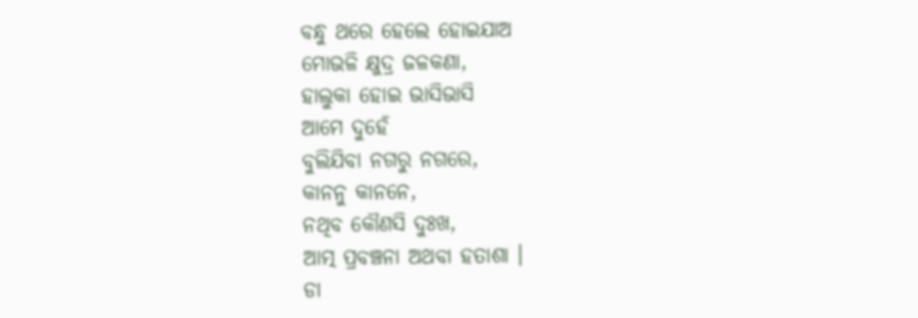ବନ୍ଧୁ ଥରେ ହେଲେ ହୋଇଯାଅ
ମୋଭଳି କ୍ଷୁଦ୍ର ଜଳକଣା,
ହାଲୁକା ହୋଇ ଭାସିଭାସି
ଆମେ ଦୁହେଁ
ବୁଲିଯିବା ନଗରୁ ନଗରେ,
କାନନୁ କାନନେ,
ନଥିବ କୌଣସି ଦୁଃଖ,
ଆତ୍ମ ପ୍ରବଞ୍ଚନା ଅଥବା ହତାଶା ।
ଡା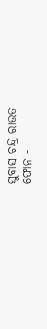ସୁବାସ ଚନ୍ଦ୍ର ରାଉତ
ଫୋନ -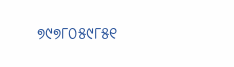୭୯୭୮୦୫୯୮୫୧